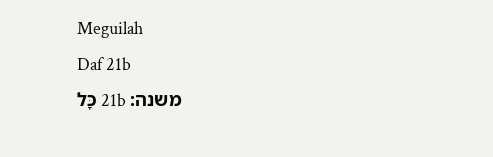Meguilah
Daf 21b
משנה: 21b כָּל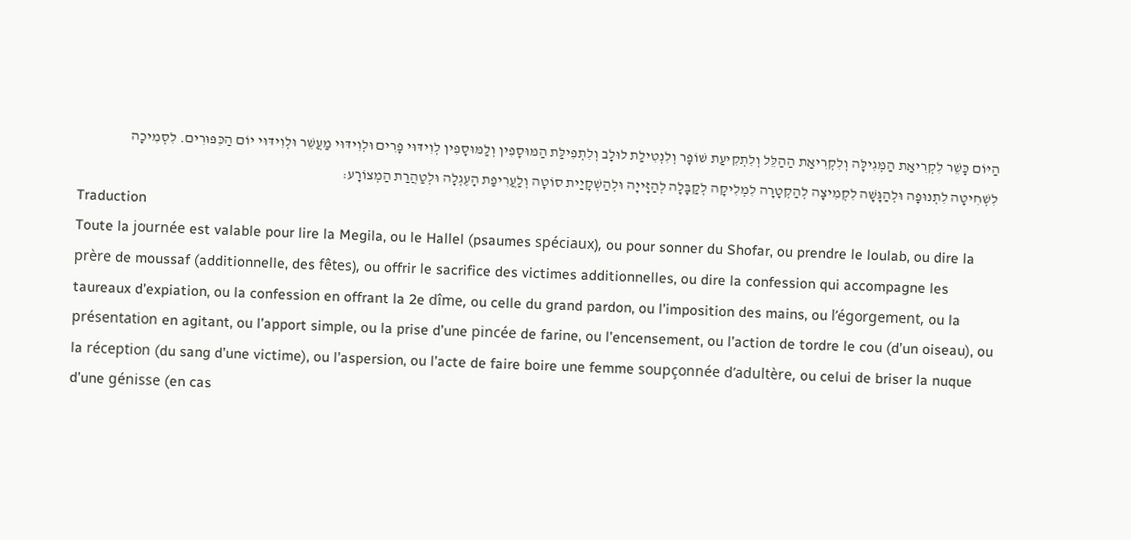הַיּוֹם כָּשֵׁר לִקְרִיאַת הַמְּגִילָּה וְלִקְרִיאַת הַהַלֵּל וְלִתְקִיעַת שׁוֹפָר וְלִנְטִילַת לוּלָב וְלִתְפִילַּת הַמּוּסָפִין וְלַמּוּסָפִין לְוִידּוּי פָרִים וּלְוִידּוּי מַעֲשֵׁר וּלְוִידּוּי יוֹם הַכִּפּוּרִים. לִסְמִיכָה לִשְׁחִיטָה לִתְנוּפָה וּלְהַגָּשָׁה לִקְמִיצָה לְהַקְטָרָה לִמְלִיקָה לְקַבָּלָה לְהַזָּייָה וּלְהַשְׁקָיַית סוֹטָה וְלַעֲרִיפַת הָעֶגְלָה וּלְטַהֲרַת הַמְצוֹרָע׃
Traduction
Toute la journée est valable pour lire la Megila, ou le Hallel (psaumes spéciaux), ou pour sonner du Shofar, ou prendre le loulab, ou dire la prère de moussaf (additionnelle, des fêtes), ou offrir le sacrifice des victimes additionnelles, ou dire la confession qui accompagne les taureaux d’expiation, ou la confession en offrant la 2e dîme, ou celle du grand pardon, ou l’imposition des mains, ou l’égorgement, ou la présentation en agitant, ou l’apport simple, ou la prise d’une pincée de farine, ou l’encensement, ou l’action de tordre le cou (d’un oiseau), ou la réception (du sang d’une victime), ou l’aspersion, ou l’acte de faire boire une femme soupçonnée d’adultère, ou celui de briser la nuque d’une génisse (en cas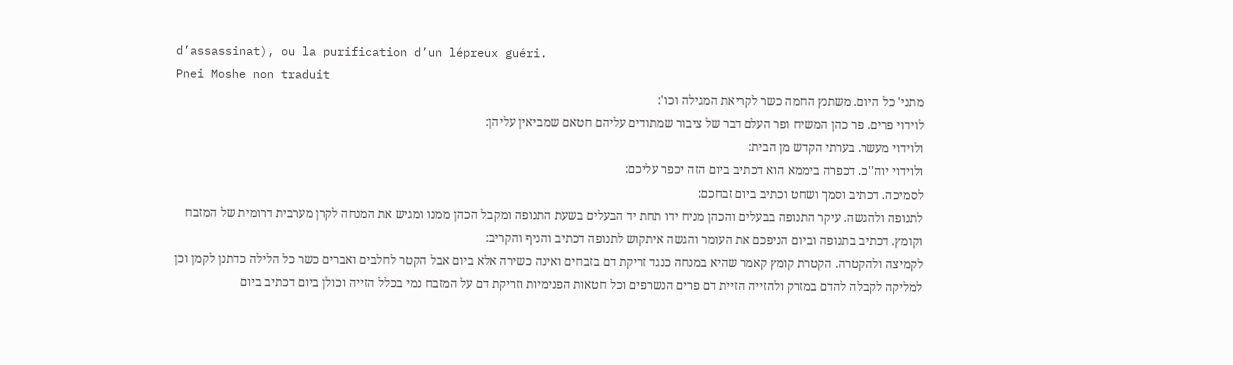d’assassinat), ou la purification d’un lépreux guéri.
Pnei Moshe non traduit
מתני' כל היום. משתנץ החמה כשר לקריאת המגילה וכו':
לוידוי פרים. פר כהן המשיח ופר העלם דבר של ציבור שמתודים עליהם חטאם שמביאין עליהן:
ולוידוי מעשר. בערתי הקדש מן הבית:
ולוידוי יוה''כ. דכפרה ביממא הוא דכתיב ביום הזה יכפר עליכם:
לסמיכה. דכתיב וסמך ושחט וכתיב ביום זבחכם:
לתנופה ולהגשה. עיקר התנופה בבעלים והכהן מניח ידו תחת יד הבעלים בשעת התנופה ומקבל הכהן ממנו ומגיש את המנחה לקרן מערבית דרומית של המזבח וקומץ. דכתיב בתנופה וביום הניפכם את העומר והגשה איתקוש לתנופה דכתיב והניף והקריב:
לקמיצה ולהקטרה. הקטרת קומץ קאמר שהיא במנחה כנגד זריקת דם בזבחים ואינה כשירה אלא ביום אבל הקטר לחלבים ואברים כשר כל הלילה כדתנן לקמן וכן למליקה לקבלה להדם במזרק ולהזייה הזיית דם פרים הנשרפים וכל חטאות הפנימיות וזריקת דם על המזבח נמי בכלל הזייה וכולן ביום דכתיב ביום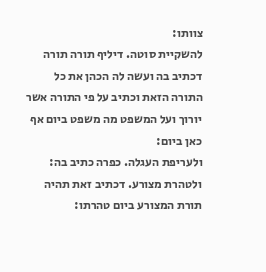צוותו:
להשקיית סוטה. דיליף תורה תורה דכתיב בה ועשה לה הכהן את כל התורה הזאת וכתיב על פי התורה אשר יורוך ועל המשפט מה משפט ביום אף כאן ביום:
ולעריפת העגלה. כפרה כתיב בה:
ולטהרת מצורע. דכתיב זאת תהיה תורת המצורע ביום טהרתו: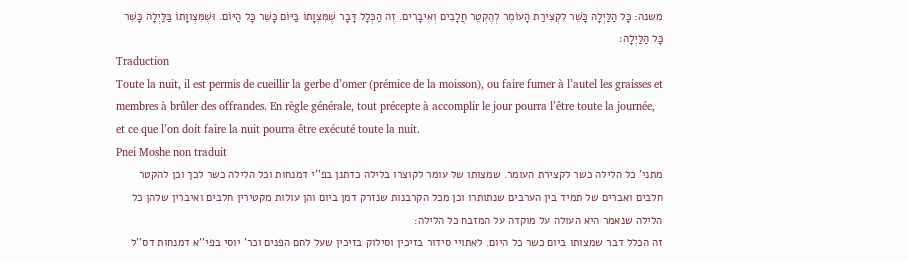משנה: כָּל הַלַּיְלָה כָּשֵׁר לִקְצִירַת הָעוֹמֶר לְהֶקְטֵר חֲלָבִים וְאֵיבָרִים. זֶה הַכְּלָל דָּבָר שֶׁמִּצְוָתוֹ בַּיּוֹם כָּשֵׁר כָּל הַיּוֹם. וּשֶׁמִּצְווָתוֹ בַּלַּיְלָה כָּשֵׁר כָּל הַלַּיְלָה׃
Traduction
Toute la nuit, il est permis de cueillir la gerbe d’omer (prémice de la moisson), ou faire fumer à l’autel les graisses et membres à brûler des offrandes. En règle générale, tout précepte à accomplir le jour pourra l’être toute la journée, et ce que l’on doit faire la nuit pourra être exécuté toute la nuit.
Pnei Moshe non traduit
מתני' כל הלילה כשר לקצירת העומר. שמצותו של עומר לקוצרו בלילה כדתנן בפ''י דמנחות וכל הלילה כשר לכך וכן להקטר חלבים ואברים של תמיד בין הערבים שנתותרו וכן מכל הקרבנות שנזרק דמן ביום והן עולות מקטירין חלבים ואיברין שלהן כל הלילה שנאמר היא העולה על מוקדה על המזבח כל הלילה:
זה הכלל דבר שמצותו ביום כשר כל היום. לאתויי סידור בזיכין וסילוק בזיכין שעל לחם הפנים וכר' יוסי בפי''א דמנחות דס''ל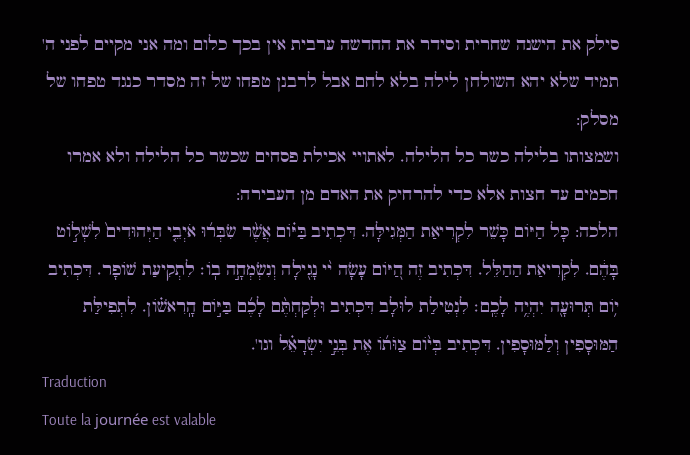סילק את הישנה שחרית וסידר את החדשה ערבית אין בכך כלום ומה אני מקיים לפני ה' תמיד שלא יהא השולחן לילה בלא לחם אבל לרבנן טפחו של זה מסדר כנגד טפחו של מסלק:
ושמצותו בלילה כשר כל הלילה. לאתויי אכילת פסחים שכשר כל הלילה ולא אמרו חכמים עד חצות אלא כדי להרחיק את האדם מן העבירה:
הלכה: כָּל הַיּוֹם כָּשֵׁר לִקְרִיאַת הַמְּגִילָּה. דִּכְתִיב בַּיּ֗וֹם אֲשֶׁ֨ר שִׂבְּר֜וּ אֹיְבֵ֤י הַיְּהוּדִים֙ לִשְׁל֣וֹט בָּהֶ֔ם. לִקְרִיאַת הַהַלֵּל. דִּכְתִיב זֶה הַ֭יּוֹם עָשָׂה י֨י נָגִ֖ילָה וְנִשְׂמְחָ֣ה בֽוֹ׃ לִתְקִיעַת שׁוֹפָר. דִּכְתִיב י֥וֹם תְּרוּעָ֖ה יִהְיֶ֥ה לָכֶֽם׃ לִנְטִילַת לוּלָב דִּכְתִיב וּלְקַחְתֶּ֨ם לָכֶ֜ם בַּיּ֣וֹם הָֽרִאשׁ֗וֹן. לִתְפִילַּת הַמּוּסָפִין וְלַמּוּסָפִין. דִּכְתִיב בְּי֨וֹם צַוֹּת֜וֹ אֶת בְּנֵ֣י יִשְׂרָאֵ֗ל וגו'.
Traduction
Toute la journée est valable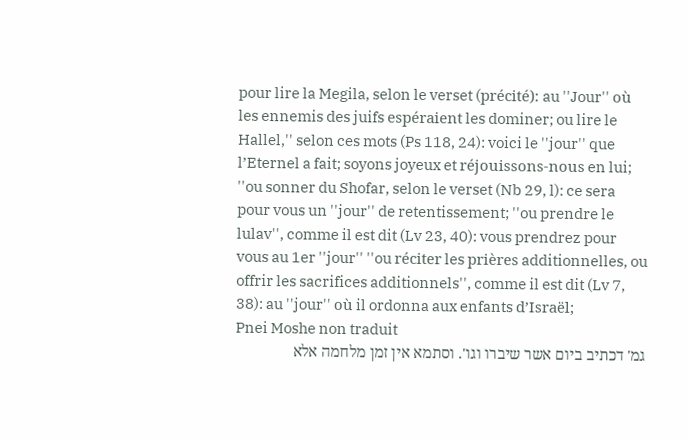pour lire la Megila, selon le verset (précité): au ''Jour'' où les ennemis des juifs espéraient les dominer; ou lire le Hallel,'' selon ces mots (Ps 118, 24): voici le ''jour'' que l’Eternel a fait; soyons joyeux et réjouissons-nous en lui; ''ou sonner du Shofar, selon le verset (Nb 29, l): ce sera pour vous un ''jour'' de retentissement; ''ou prendre le lulav'', comme il est dit (Lv 23, 40): vous prendrez pour vous au 1er ''jour'' ''ou réciter les prières additionnelles, ou offrir les sacrifices additionnels'', comme il est dit (Lv 7, 38): au ''jour'' où il ordonna aux enfants d’Israël;
Pnei Moshe non traduit
גמ' דכתיב ביום אשר שיברו וגו'. וסתמא אין זמן מלחמה אלא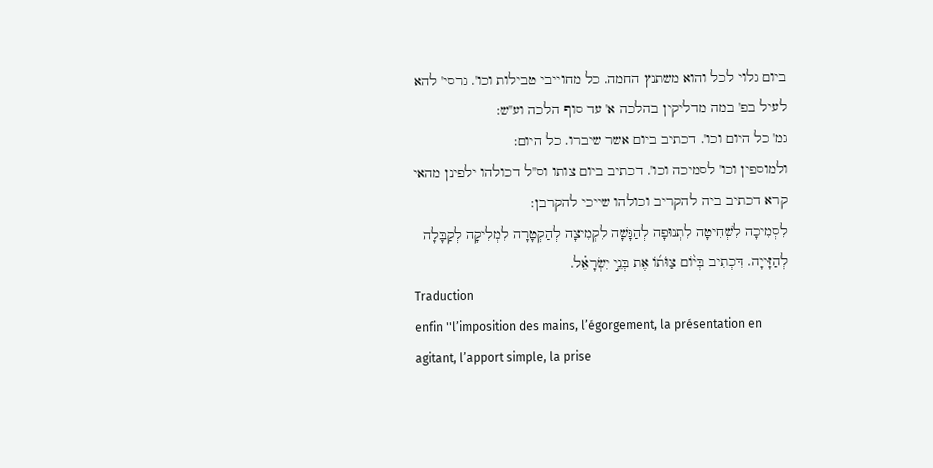ביום גלוי לכל והוא משתנץ החמה. כל מחוייבי טבילות וכו'. גרסי' להא לעיל בפ' במה מדליקין בהלכה א' עד סוף הלכה וע''ש:
גמ' כל היום וכו'. דכתיב ביום אשר שיברו. כל היום:
ולמוספין וכו' לסמיכה וכו'. דכתיב ביום צותו וס''ל דכולהו ילפינן מהאי קרא דכתיב ביה להקריב וכולהו שייכי להקרבן:
לִסְמִיכָה לִשְׁחִיטָה לִתְנוּפָה לְהַגָּשָׁה לִקְמִיצָה לְהַקְטָרָה לִמְלִיקָה לְקַבָּלָה לְהַזָּייָה. דִּכְתִיב בְּי֨וֹם צַוֹּת֜וֹ אֶת בְּנֵ֣י יִשְׂרָאֵ֗ל.
Traduction
enfin ''l’imposition des mains, l’égorgement, la présentation en agitant, l’apport simple, la prise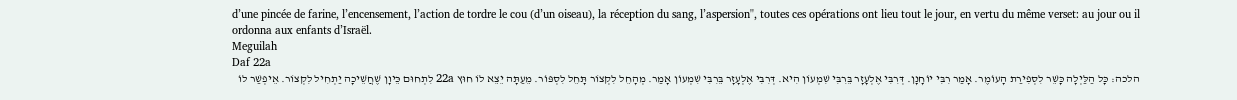d’une pincée de farine, l’encensement, l’action de tordre le cou (d’un oiseau), la réception du sang, l’aspersion'', toutes ces opérations ont lieu tout le jour, en vertu du même verset: au jour ou il ordonna aux enfants d’Israël.
Meguilah
Daf 22a
הלכה: כָּל הַלַּיְלָה כָּשֵׁר לִסְפִירַת הָעוֹמֶר. אָמַר רִבִּי יוֹחָנָן. דְּרִבִּי אֶלְעָזָר בֵּרִבִּי שִׁמְעוֹן הִיא. דְּרִבִּי אֶלְעָזָר בֵּרִבִּי שִׁמְעוֹן אָמַר. מְהָחֵל לִקְצוֹר תָּחֵל לִסְפּוֹר. מֵעַתָּה יֵצֵא לוֹ חוּץ 22a לִתְחוּם כֵּיוָן שֶׁחֲשֵׁיכָה יַתְחִיל לִקְצוֹר. אֵיפְשַׁר לוֹ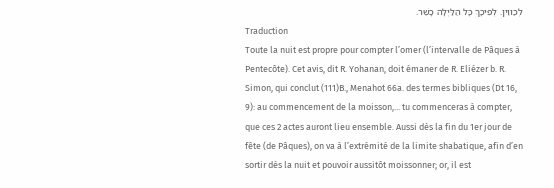לְכַווֵין. לְפִיכָךְ כָּל הַלַּיְלָה כָשֵׁר.
Traduction
Toute la nuit est propre pour compter l’omer (l’intervalle de Pâques à Pentecôte). Cet avis, dit R. Yohanan, doit émaner de R. Eliézer b. R. Simon, qui conclut (111)B., Menahot 66a. des termes bibliques (Dt 16, 9): au commencement de la moisson,... tu commenceras à compter, que ces 2 actes auront lieu ensemble. Aussi dès la fin du 1er jour de fête (de Pâques), on va à l’extrémité de la limite shabatique, afin d’en sortir dès la nuit et pouvoir aussitôt moissonner; or, il est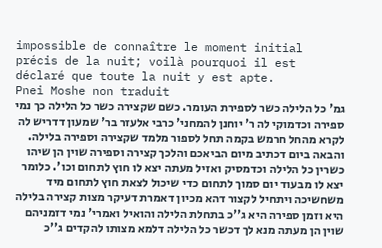impossible de connaître le moment initial précis de la nuit; voilà pourquoi il est déclaré que toute la nuit y est apte.
Pnei Moshe non traduit
גמ' כל הלילה כשר לספירת העומר. כשם שקצירה כשר כל הלילה כך נמי ספירה וכדמוקי לה ר' יוחנן להמחני' כרבי אלעזר בר' שמעון דדריש לה לקרא מהחל חרמש בקמה תחל לספור מלמד שקצירה וספירה בלילה. והבאה ביום דכתיב מיום הביאכם והלכך קצירה וספירה שוין הן שיהו כשרין כל הלילה וכדמסיק ואזיל מעתה יצא לו חוץ לתחום וכו'. כלומר יצא לו מבעוד יום סמוך לתחום כדי שיכול לצאת חוץ לתחום מיד משחשיכה ויתחיל לקצור דהא מכיון דאמרת דעיקר מצות קצירה בלילה היא וזמן ספירה היא ג''כ בתחלת הלילה והואיל ואמרי' נמי דזמניהם שוין הן מעתה מנא לך דכשר כל הלילה דלמא מצותו להקדים ג''כ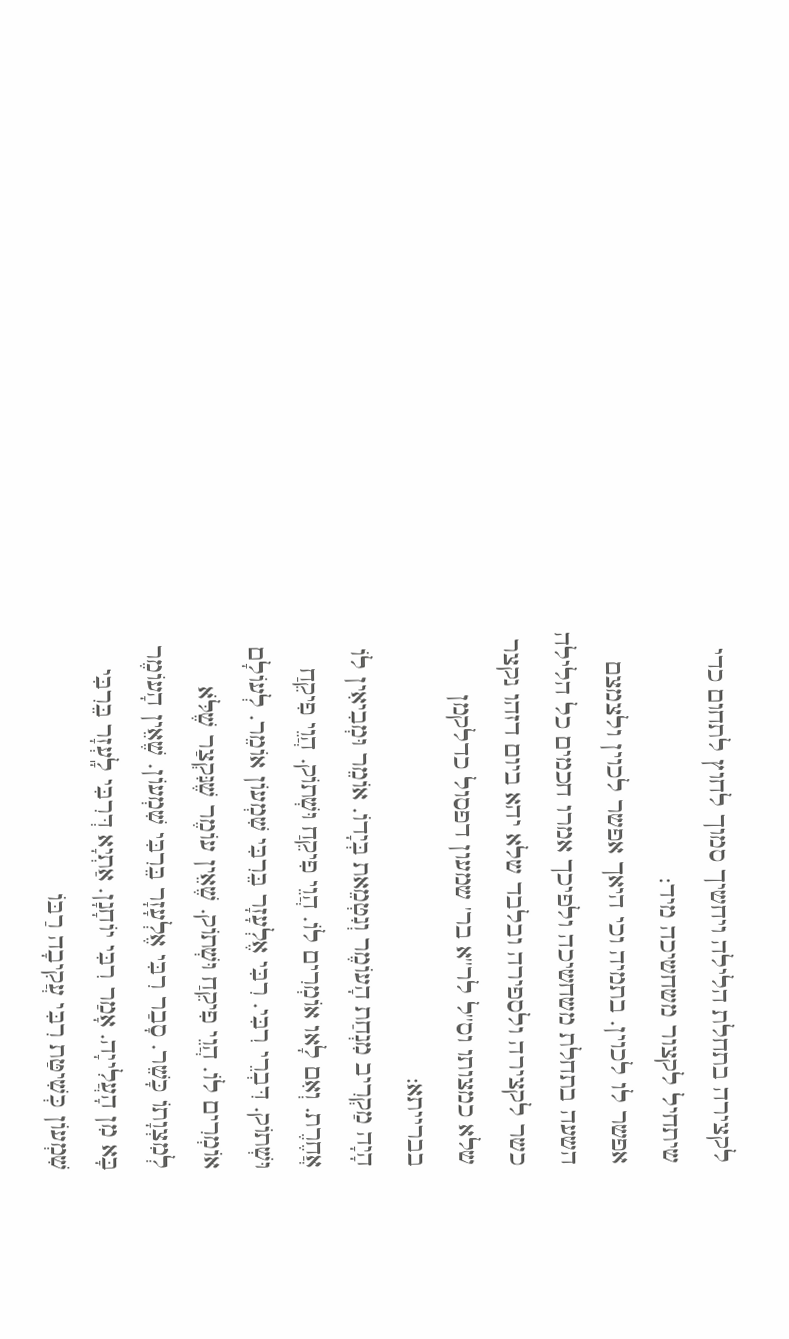לקצירה בתחלת הלילה ויחשיך סמוך לחוץ לתחום כדי שיתחיל לקצור משחשיכה מיד:
אפשר לו לכוין. בתמיה וכי היאך אפשר לכוין ולצמצם השעה בתחלת משחשיכה ולפיכך אמרו חכמים כל הלילה כשר לקצירה ולספירה ובלבד שלא יהא ביום דזהו נקצר שלא כמצותו וס''ל לר''א בר' שמעון דפסול כדלקמן בברייתא:
הָיָה מַקְרִיב מִנְחַת הָעוֹמֶר וְנִטְמֵאת בְּיָדוֹ. אוֹמֵר וּמְבִיאִין לוֹ אֲחֶרֶת. וְאִם לָאו אוֹמְרִים לוֹ. הֲוֵי פִיקֵחַ וּשְׁתוֹק. הֲוֵי פִיקֵחַ וּשְׁתוֹק. דִּבְרֵי רִבִּי. רִבִּי אֶלְעָזָר בֵּרִבִּי שִׁמְעוֹן אוֹמֵר. לְעוֹלָם אוֹמְרִים לוֹ. הֲוֵי פִיקֵחַ וּשְׁתוֹק. שֶׁאֵין עוֹמֶר שֶׁנִּקְצַר שֶׁלֹּא לְמִצְוָתוֹ כָּשֵׁר. סָבַר רִבִּי אֶלְעָזָר בֵּרִבִּי שִׁמְעוֹן. שֶׁאֵין הָעוֹמֶר בָּא מִן הָעֲלִייָה. אָמַר רִבִּי יוֹחָנָן. אַתְיָא דְּרִבִּי לָֽעְזָר בֵּרִבִּי שִׁמְעוֹן כְּשִׁיטַּת רִבִּי עֲקִיבָה רַבּוֹ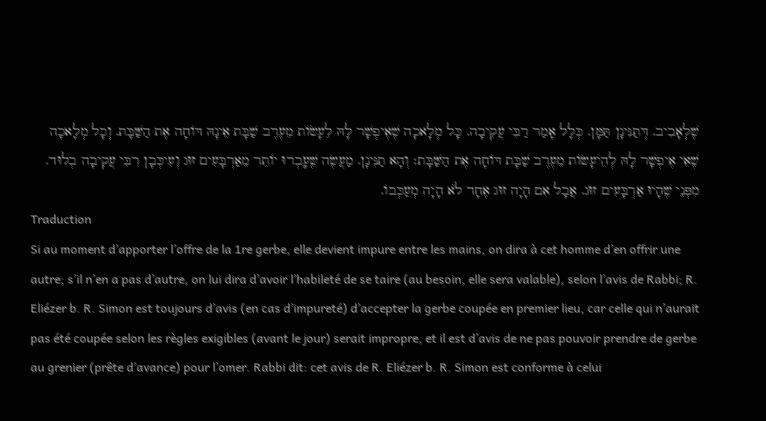שֶׁלְאָבִיב. דְּתַנִּינָן תַּמָּן. כְּלָל אָמַר רַבִּי עֲקִיבָה. כָּל מְלָאכָה שֶׁאֶיפְשָׁר לָהּ לֵעָשׂוֹת מֵעֶרֶב שַׁבָּת אֵינָהּ דּוֹחָה אֶת הַשַּׁבָּת. וְכָל מְלָאכָה שֶׁאֵי אֶיפְשָׁר לָהּ לְהֵיעָשׂוֹת מֵעֶרֶב שַׁבָּת דּוֹחָה אֶת הַשַּׁבָּת׃ וְהָא תַנִּינָן. מַעֲשֶׂה שֶׁעָֽבְרוּ יוֹתֵר מֵאַרְבָּעִים זוּג וְעִיכְּבָן רִבִּי עֲקִיבָה בְלוּד. מִפְּנֵי שֶׁהָיוּ אַרְבָּעִים זוּג. אֲבָל אִם הָיָה זוּג אֶחָד לֹא הָיָה מְעַכְּבוֹ.
Traduction
Si au moment d’apporter l’offre de la 1re gerbe, elle devient impure entre les mains, on dira à cet homme d’en offrir une autre; s’il n’en a pas d’autre, on lui dira d’avoir l’habileté de se taire (au besoin, elle sera valable), selon l’avis de Rabbi; R. Eliézer b. R. Simon est toujours d’avis (en cas d’impureté) d’accepter la gerbe coupée en premier lieu, car celle qui n’aurait pas été coupée selon les règles exigibles (avant le jour) serait impropre, et il est d’avis de ne pas pouvoir prendre de gerbe au grenier (prête d’avance) pour l’omer. Rabbi dit: cet avis de R. Eliézer b. R. Simon est conforme à celui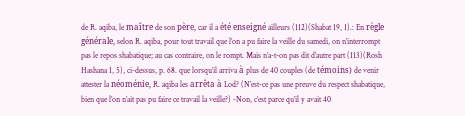de R. aqiba, le maître de son père, car il a été enseigné ailleurs (112)(Shabat 19, 1).: En règle générale, selon R. aqiba, pour tout travail que l’on a pu faire la veille du samedi, on n’interrompt pas le repos shabatique; au cas contraire, on le rompt. Mais n’a-t-on pas dit d’autre part (113)(Rosh Hashana 1, 5), ci-dessus, p. 68. que lorsqu’il arriva à plus de 40 couples (de témoins) de venir attester la néoménie, R. aqiba les arrêta à Lod? (N’est-ce pas une preuve du respect shabatique, bien que l’on n’ait pas pu faire ce travail la veille?) -Non, c’est parce qu’il y avait 40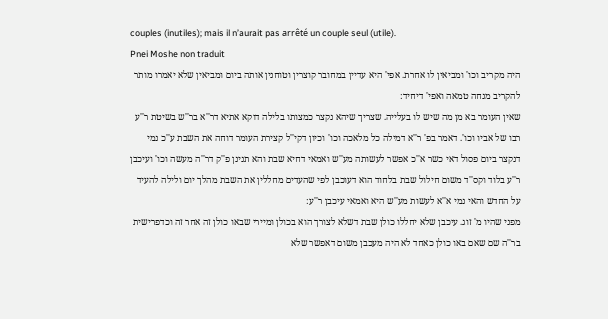couples (inutiles); mais il n’aurait pas arrêté un couple seul (utile).
Pnei Moshe non traduit
היה מקריב וכו' ומביאין לו אחרת. אפי' היא עדיין במחובר קוצרין וטוחנין אותה ביום ומביאין שלא יאמרו מותר להקריב מנחה טמאה ואפי' דיחיד:
שאין העומר בא מן מה שיש לו בעלייה. שצריך שיהא נקצר כמצותו בלילה דוקא אתיא דר''א בר''ש בשיטת ר''ע רבו של אביו וכו'. דאמר בפ' ר''א דמילה כל מלאכה וכו' וכיון דקי''ל קצירת העומר דוחה את השבת ע''כ נמי דנקצר ביום פסול דאי כשר א''כ אפשר לעשותה מע''ש ואמאי דחיא שבת והא תנינן פ''ק דר''ה מעשה וכו' ועיכבן ר''ע בלוד וקס''ד משום חילול שבת בלחוד הוא דעוכבן לפי שהעדים מחללין את השבת מהלך יום ולילה להעיד על החדש והאי נמי א''א לעשות מע''ש היא ואמאי עיכבן ר''ע:
מפני שהיו מ' זוג. עיכבן שלא יחללו כולן שבת דשלא לצורך הוא בכולן ומיירי שבאו כולן זה אחר זה וכדפרישית בר''ה שם שאם באו כולן כאחד לא היה מעכבן משום דאפשר שלא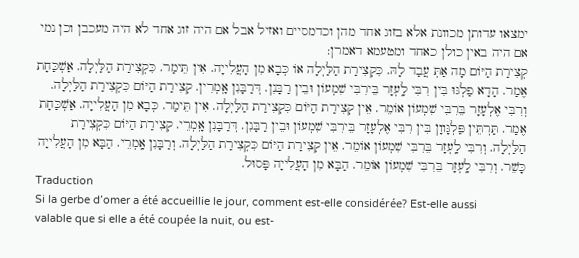ימצאו עדותן מכוונת אלא בזוג אחד מהן וכדמסיים ואזיל אבל אם היה זוג אחד לא היה מעכבן וכן נמי אם היה באין כולן כאחד ומטעמא דאמרן:
קְצִירַת הַיּוֹם מָה אַתְּ עֲבַד לָהּ. כִּקְצִירַת הַלַּיְלָה אוֹ כְּבָא מִן הָעֲלִייָה. אִין תֵּימַר. כִּקְצִירַת הַלַּיְלָה. אַשְׁכַּחָת אֶמַר. הָדָא פַלְגּוּ בִּין רִבִּי לָֽעְזָר בֵּירִבִּי שִׁמְעוֹן וּבֵין רַבָּנִן. דְּרַבָּנִן אָֽמְרִין. קְצִירַת הַיּוֹם כִּקְצִירַת הַלַּיְלָה. וְרִבִּי אֶלְעָזָר בֵּרִבִּי שִׁמְעוֹן אוֹמֵר. אֵין קְצִירַת הַיּוֹם כִּקְצִירַת הַלַּיְלָה. אִין תֵּימַר. כְּבָא מִן הָעֲלִייָה. אַשְׁכַּחָת אֶמַר. תַּרְתֵּין פַּלְגָּווָן בִּין רִבִּי אֶלְעָזָר בֵּירִבִּי שִׁמְעוֹן וּבֵין רַבָּנִן. דְּרַבָּנִן אָֽמְרֵי. קְצִירַת הַיּוֹם כִּקְצִירַת הַלַּיְלָה. וְרִבִּי לָֽעְזָר בֵּרִבִּי שִׁמְעוֹן אוֹמֵר. אֵין קְצִירַת הַיּוֹם כִּקְצִירַת הַלַּיְלָה. וְרַבָּנִן אָֽמְרֵי. הַבָּא מִן הָעֲלִייָה כָּשֵׁר. וְרִבִּי לָֽעְזָר בֵּרִבִּי שִׁמְעוֹן אוֹמֵר. הַבָּא מִן הָעֲלִייָה פָּסוּל.
Traduction
Si la gerbe d’omer a été accueillie le jour, comment est-elle considérée? Est-elle aussi valable que si elle a été coupée la nuit, ou est-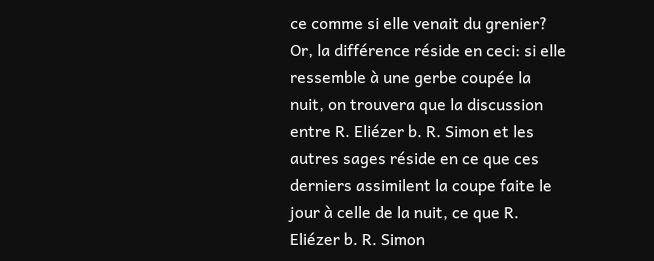ce comme si elle venait du grenier? Or, la différence réside en ceci: si elle ressemble à une gerbe coupée la nuit, on trouvera que la discussion entre R. Eliézer b. R. Simon et les autres sages réside en ce que ces derniers assimilent la coupe faite le jour à celle de la nuit, ce que R. Eliézer b. R. Simon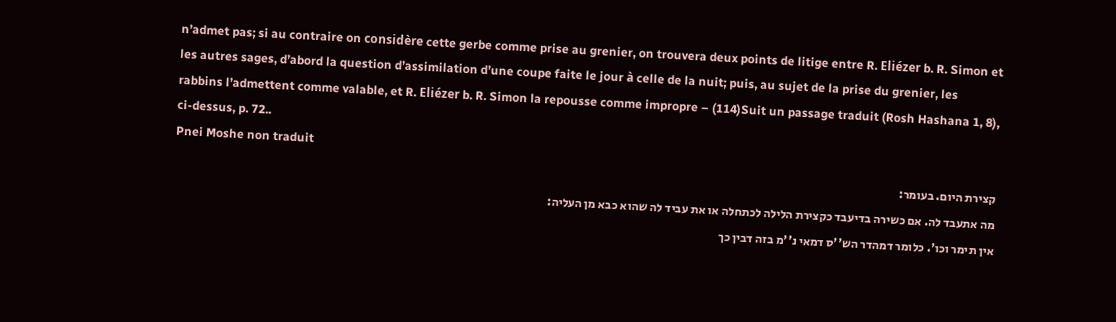n’admet pas; si au contraire on considère cette gerbe comme prise au grenier, on trouvera deux points de litige entre R. Eliézer b. R. Simon et les autres sages, d’abord la question d’assimilation d’une coupe faite le jour à celle de la nuit; puis, au sujet de la prise du grenier, les rabbins l’admettent comme valable, et R. Eliézer b. R. Simon la repousse comme impropre – (114)Suit un passage traduit (Rosh Hashana 1, 8), ci-dessus, p. 72..
Pnei Moshe non traduit
קצירת היום. בעומר:
מה אתעבד לה. אם כשירה בדיעבד כקצירת הלילה לכתחלה או את עביד לה שהוא כבא מן העליה:
אין תימר וכו'. כלומר דמהדר הש''ס דמאי נ''מ בזה דבין כך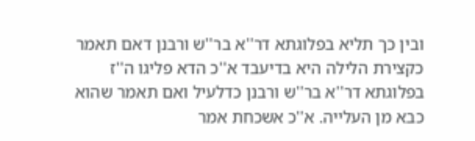ובין כך תליא בפלוגתא דר''א בר''ש ורבנן דאם תאמר כקצירת הלילה היא בדיעבד א''כ הדא פליגו ה''ז בפלוגתא דר''א בר''ש ורבנן כדלעיל ואם תאמר שהוא כבא מן העלייה. א''כ אשכחת אמר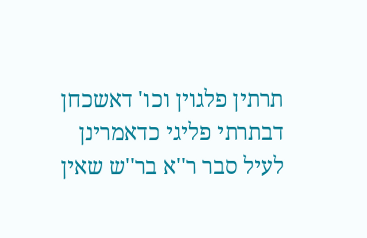תרתין פלגוין וכו' דאשכחן דבתרתי פליגי כדאמרינן לעיל סבר ר''א בר''ש שאין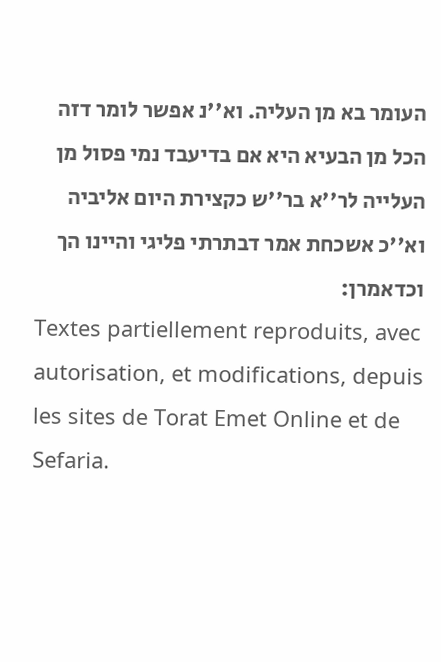העומר בא מן העליה. וא''נ אפשר לומר דזה הכל מן הבעיא היא אם בדיעבד נמי פסול מן העלייה לר''א בר''ש כקצירת היום אליביה וא''כ אשכחת אמר דבתרתי פליגי והיינו הך וכדאמרן:
Textes partiellement reproduits, avec autorisation, et modifications, depuis les sites de Torat Emet Online et de Sefaria.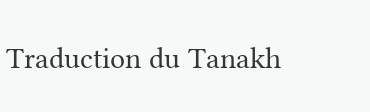Traduction du Tanakh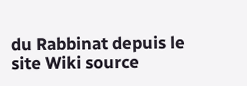du Rabbinat depuis le site Wiki source